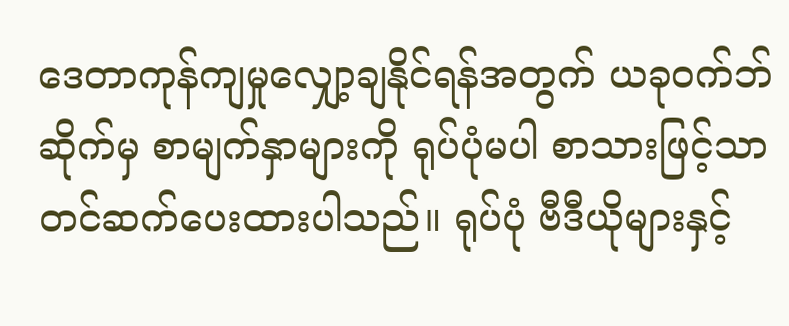ဒေတာကုန်ကျမှုလျှော့ချနိုင်ရန်အတွက် ယခုဝက်ဘ်ဆိုက်မှ စာမျက်နှာများကို ရုပ်ပုံမပါ စာသားဖြင့်သာတင်ဆက်ပေးထားပါသည်။ ရုပ်ပုံ ဗီဒီယိုများနှင့်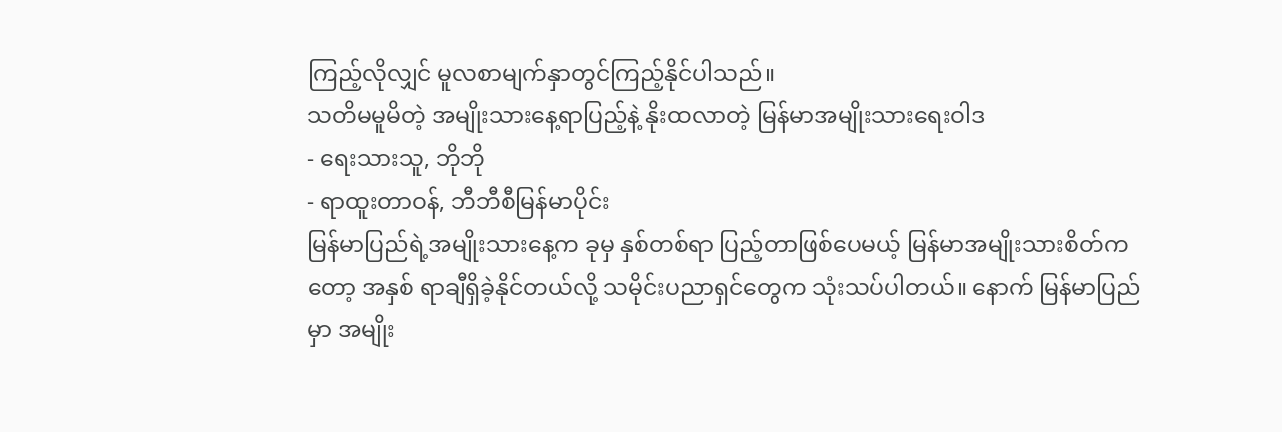ကြည့်လိုလျှင် မူလစာမျက်နှာတွင်ကြည့်နိုင်ပါသည်။
သတိမမူမိတဲ့ အမျိုးသားနေ့ရာပြည့်နဲ့ နိုးထလာတဲ့ မြန်မာအမျိုးသားရေးဝါဒ
- ရေးသားသူ, ဘိုဘို
- ရာထူးတာဝန်, ဘီဘီစီမြန်မာပိုင်း
မြန်မာပြည်ရဲ့အမျိုးသားနေ့က ခုမှ နှစ်တစ်ရာ ပြည့်တာဖြစ်ပေမယ့် မြန်မာအမျိုးသားစိတ်ကတော့ အနှစ် ရာချီရှိခဲ့နိုင်တယ်လို့ သမိုင်းပညာရှင်တွေက သုံးသပ်ပါတယ်။ နောက် မြန်မာပြည်မှာ အမျိုး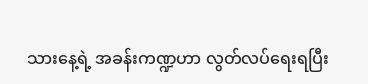သားနေ့ရဲ့ အခန်းကဏ္ဍဟာ လွတ်လပ်ရေးရပြီး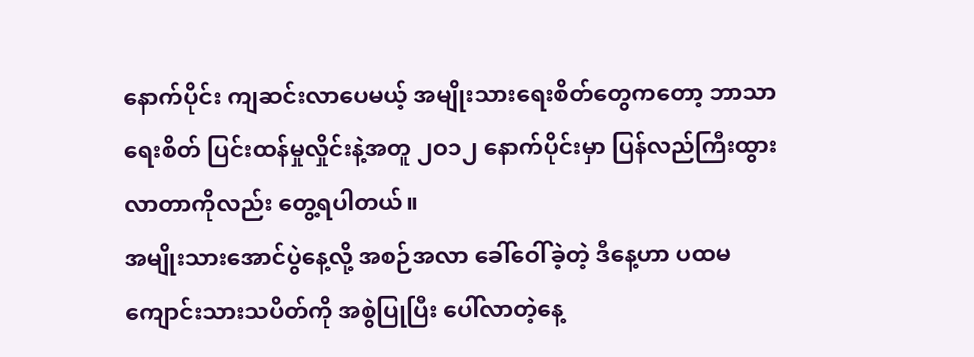နောက်ပိုင်း ကျဆင်းလာပေမယ့် အမျိုးသားရေးစိတ်တွေကတော့ ဘာသာရေးစိတ် ပြင်းထန်မှုလှိုင်းနဲ့အတူ ၂ဝ၁၂ နောက်ပိုင်းမှာ ပြန်လည်ကြီးထွားလာတာကိုလည်း တွေ့ရပါတယ်။
အမျိုးသားအောင်ပွဲနေ့လို့ အစဉ်အလာ ခေါ်ဝေါ်ခဲ့တဲ့ ဒီနေ့ဟာ ပထမကျောင်းသားသပိတ်ကို အစွဲပြုပြီး ပေါ်လာတဲ့နေ့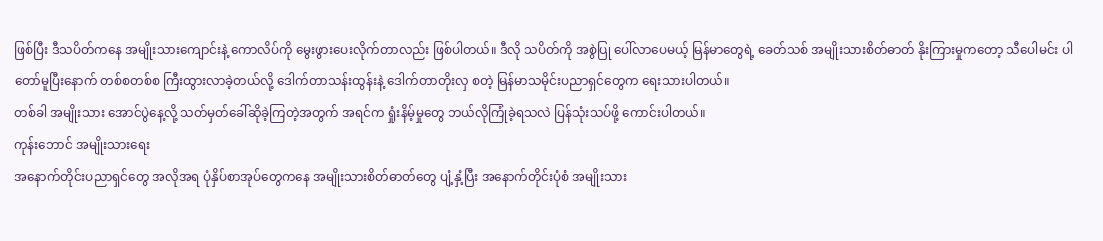ဖြစ်ပြီး ဒီသပိတ်ကနေ အမျိုးသားကျောင်းနဲ့ ကောလိပ်ကို မွေးဖွားပေးလိုက်တာလည်း ဖြစ်ပါတယ်။ ဒီလို သပိတ်ကို အစွဲပြု ပေါ်လာပေမယ့် မြန်မာတွေရဲ့ ခေတ်သစ် အမျိုးသားစိတ်ဓာတ် နိုးကြားမှုကတော့ သီပေါမင်း ပါတော်မူပြီးနောက် တစ်စတစ်စ ကြီးထွားလာခဲ့တယ်လို့ ဒေါက်တာသန်းထွန်းနဲ့ ဒေါက်တာတိုးလှ စတဲ့ မြန်မာသမိုင်းပညာရှင်တွေက ရေးသားပါတယ်။
တစ်ခါ အမျိုးသား အောင်ပွဲနေ့လို့ သတ်မှတ်ခေါ်ဆိုခဲ့ကြတဲ့အတွက် အရင်က ရှုံးနိမ့်မှုတွေ ဘယ်လိုကြုံခဲ့ရသလဲ ပြန်သုံးသပ်ဖို့ ကောင်းပါတယ်။
ကုန်းဘောင် အမျိုးသားရေး
အနောက်တိုင်းပညာရှင်တွေ အလိုအရ ပုံနှိပ်စာအုပ်တွေကနေ အမျိုးသားစိတ်ဓာတ်တွေ ပျံ့နှံ့ပြီး အနောက်တိုင်းပုံစံ အမျိုးသား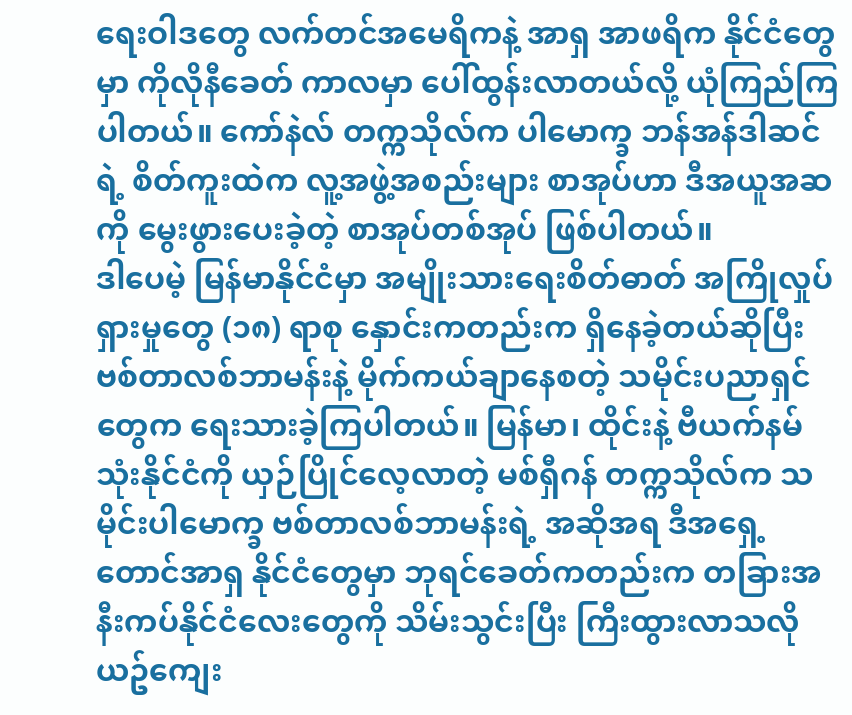ရေးဝါဒတွေ လက်တင်အမေရိကနဲ့ အာရှ အာဖရိက နိုင်ငံတွေမှာ ကိုလိုနီခေတ် ကာလမှာ ပေါ်ထွန်းလာတယ်လို့ ယုံကြည်ကြပါတယ်။ ကော်နဲလ် တက္ကသိုလ်က ပါမောက္ခ ဘန်အန်ဒါဆင်ရဲ့ စိတ်ကူးထဲက လူ့အဖွဲ့အစည်းများ စာအုပ်ဟာ ဒီအယူအဆကို မွေးဖွားပေးခဲ့တဲ့ စာအုပ်တစ်အုပ် ဖြစ်ပါတယ်။
ဒါပေမဲ့ မြန်မာနိုင်ငံမှာ အမျိုးသားရေးစိတ်ဓာတ် အကြိုလှုပ်ရှားမှုတွေ (၁၈) ရာစု နှောင်းကတည်းက ရှိနေခဲ့တယ်ဆိုပြီး ဗစ်တာလစ်ဘာမန်းနဲ့ မိုက်ကယ်ချာနေစတဲ့ သမိုင်းပညာရှင် တွေက ရေးသားခဲ့ကြပါတယ်။ မြန်မာ၊ ထိုင်းနဲ့ ဗီယက်နမ် သုံးနိုင်ငံကို ယှဉ်ပြိုင်လေ့လာတဲ့ မစ်ရှီဂန် တက္ကသိုလ်က သမိုင်းပါမောက္ခ ဗစ်တာလစ်ဘာမန်းရဲ့ အဆိုအရ ဒီအရှေ့တောင်အာရှ နိုင်ငံတွေမှာ ဘုရင်ခေတ်ကတည်းက တခြားအနီးကပ်နိုင်ငံလေးတွေကို သိမ်းသွင်းပြီး ကြီးထွားလာသလို ယဥ်ကျေး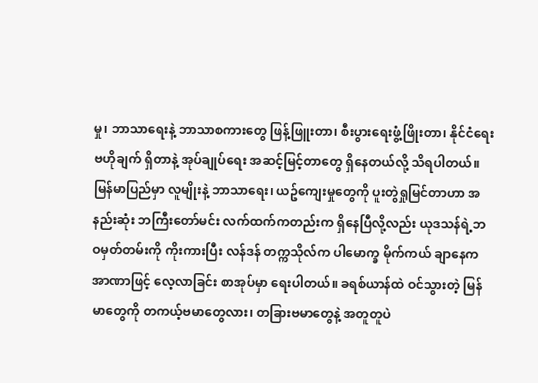မှု၊ ဘာသာရေးနဲ့ ဘာသာစကားတွေ ဖြန့်ဖြူးတာ၊ စီးပွားရေးဖွံ့ဖြိုးတာ၊ နိုင်ငံရေးဗဟိုချက် ရှိတာနဲ့ အုပ်ချုပ်ရေး အဆင့်မြင့်တာတွေ ရှိနေတယ်လို့ သိရပါတယ်။
မြန်မာပြည်မှာ လူမျိုးနဲ့ ဘာသာရေး၊ ယဥ်ကျေးမှုတွေကို ပူးတွဲရှုမြင်တာဟာ အနည်းဆုံး ဘကြီးတော်မင်း လက်ထက်ကတည်းက ရှိနေပြီလို့လည်း ယုဒသန်ရဲ့ဘဝမှတ်တမ်းကို ကိုးကားပြီး လန်ဒန် တက္ကသိုလ်က ပါမောက္ခ မိုက်ကယ် ချာနေက အာဏာဖြင့် လေ့လာခြင်း စာအုပ်မှာ ရေးပါတယ်။ ခရစ်ယာန်ထဲ ဝင်သွားတဲ့ မြန်မာတွေကို တကယ့်ဗမာတွေလား၊ တခြားဗမာတွေနဲ့ အတူတူပဲ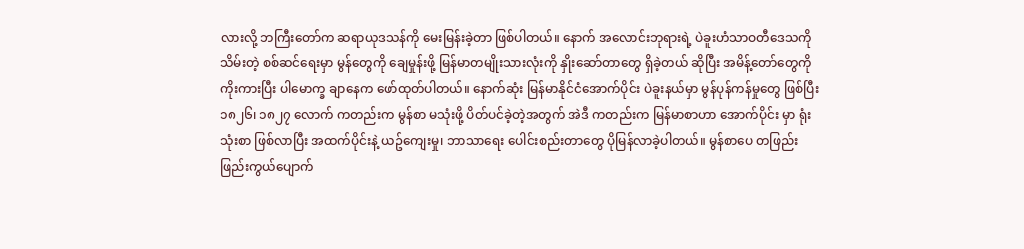လားလို့ ဘကြီးတော်က ဆရာယုဒသန်ကို မေးမြန်းခဲ့တာ ဖြစ်ပါတယ်။ နောက် အလောင်းဘုရားရဲ့ ပဲခူးဟံသာဝတီဒေသကို သိမ်းတဲ့ စစ်ဆင်ရေးမှာ မွန်တွေကို ချေမှုန်းဖို့ မြန်မာတမျိုးသားလုံးကို နှိုးဆော်တာတွေ ရှိခဲ့တယ် ဆိုပြီး အမိန့်တော်တွေကို ကိုးကားပြီး ပါမောက္ခ ချာနေက ဖော်ထုတ်ပါတယ်။ နောက်ဆုံး မြန်မာနိုင်ငံအောက်ပိုင်း ပဲခူးနယ်မှာ မွန်ပုန်ကန်မှုတွေ ဖြစ်ပြီး ၁၈၂၆၊ ၁၈၂၇ လောက် ကတည်းက မွန်စာ မသုံးဖို့ ပိတ်ပင်ခဲ့တဲ့အတွက် အဲဒီ ကတည်းက မြန်မာစာဟာ အောက်ပိုင်း မှာ ရုံးသုံးစာ ဖြစ်လာပြီး အထက်ပိုင်းနဲ့ ယဥ်ကျေးမှု၊ ဘာသာရေး ပေါင်းစည်းတာတွေ ပိုမြန်လာခဲ့ပါတယ်။ မွန်စာပေ တဖြည်းဖြည်းကွယ်ပျောက်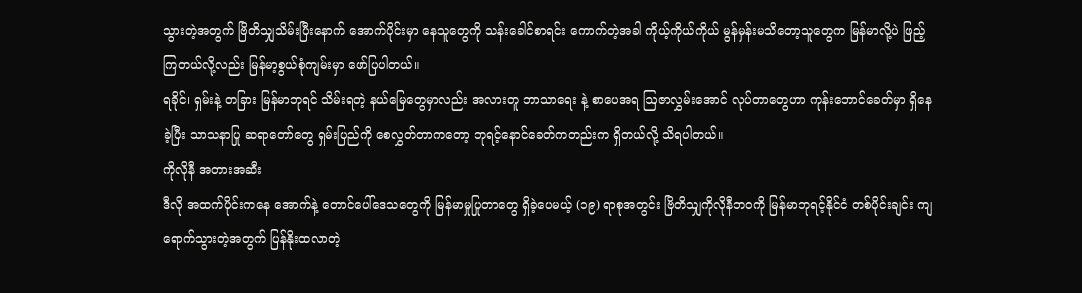သွားတဲ့အတွက် ဗြိတိသျှသိမ်းပြီးနောက် အောက်ပိုင်းမှာ နေသူတွေကို သန်းခေါင်စာရင်း ကောက်တဲ့အခါ ကိုယ့်ကိုယ်ကိုယ် မွန်မှန်းမသိတော့သူတွေက မြန်မာလို့ပဲ ဖြည့်ကြတယ်လို့လည်း မြန်မာ့စွယ်စုံကျမ်းမှာ ဖော်ပြပါတယ်။
ရခိုင်၊ ရှမ်းနဲ့ တခြား မြန်မာဘုရင် သိမ်းရတဲ့ နယ်မြေတွေမှာလည်း အလားတူ ဘာသာရေး နဲ့ စာပေအရ ဩဇာလွှမ်းအောင် လုပ်တာတွေဟာ ကုန်းဘောင်ခေတ်မှာ ရှိနေခဲ့ပြီး သာသနာပြု ဆရာတော်တွေ ရှမ်းပြည်ကို စေလွှတ်တာကတော့ ဘုရင့်နောင်ခေတ်ကတည်းက ရှိတယ်လို့ သိရပါတယ်။
ကိုလိုနီ အတားအဆီး
ဒီလို အထက်ပိုင်းကနေ အောက်နဲ့ တောင်ပေါ်ဒေသတွေကို မြန်မာမှုပြုတာတွေ ရှိခဲ့ပေမယ့် (၁၉) ရာစုအတွင်း ဗြိတိသျှကိုလိုနီဘဝကို မြန်မာဘုရင့်နိုင်ငံ တစ်ပိုင်းချင်း ကျရောက်သွားတဲ့အတွက် ပြန်နိုးထလာတဲ့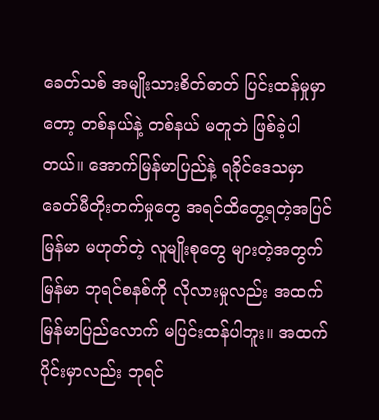ခေတ်သစ် အမျိုးသားစိတ်ဓာတ် ပြင်းထန်မှုမှာတော့ တစ်နယ်နဲ့ တစ်နယ် မတူဘဲ ဖြစ်ခဲ့ပါတယ်။ အောက်မြန်မာပြည်နဲ့ ရခိုင်ဒေသမှာ ခေတ်မီတိုးတက်မှုတွေ အရင်ထိတွေ့ရတဲ့အပြင် မြန်မာ မဟုတ်တဲ့ လူမျိုးစုတွေ များတဲ့အတွက် မြန်မာ ဘုရင်စနစ်ကို လိုလားမှုလည်း အထက် မြန်မာပြည်လောက် မပြင်းထန်ပါဘူး။ အထက်ပိုင်းမှာလည်း ဘုရင်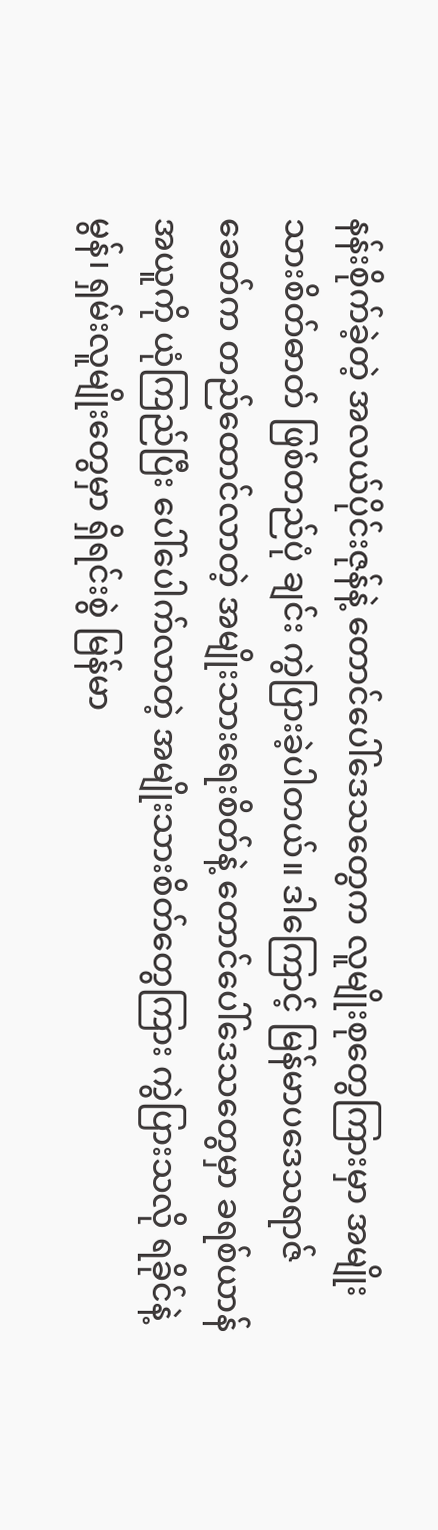နန်းစိုက်ခဲ့တဲ့ အလယ်ပိုင်းဇုန်နဲ့ တောင်ပေါ်ဒေသတွေက လူမျိုးစုတွေကြားမှာ အမျိုးသားစိတ်ဓာတ် ဖြစ်တည်ပုံ ချင်း ကွဲပြားခဲ့ပါတယ်။ ဒါကြောင့် မြန်မာပဒေသရာဇ်ခေတ်က တည်ထောင်လာတဲ့ အမျိုးသားရေးစိတ်နဲ့ တောင်ပေါ်ဒေသတွေမှာ ခရစ်ယာန်အယူကို ယုံကြည်ပြီး ပေါ်ပေါက်လာတဲ့ အမျိုးသားစိတ်တွေကြား ကွဲပြားသလို ရခိုင်နဲ့ မွန်၊ ရှမ်းလူမျိုးတွေမှာ ရှိရင်းစွဲ မြန်မာ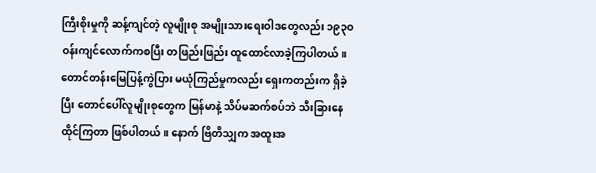ကြီးစိုးမှုကို ဆန့်ကျင်တဲ့ လူမျိုးစု အမျိုးသားရေးဝါဒတွေလည်း ၁၉၃ဝ ဝန်းကျင်လောက်ကစပြီး တဖြည်းဖြည်း ထူထောင်လာခဲ့ကြပါတယ်။
တောင်တန်းမြေပြန့်ကွဲပြား မယုံကြည်မှုကလည်း ရှေးကတည်းက ရှိခဲ့ပြီး တောင်ပေါ်လူမျိုးစုတွေက မြန်မာနဲ့ သိပ်မဆက်စပ်ဘဲ သီးခြားနေထိုင်ကြတာ ဖြစ်ပါတယ်။ နောက် ဗြိတိသျှက အထူးအ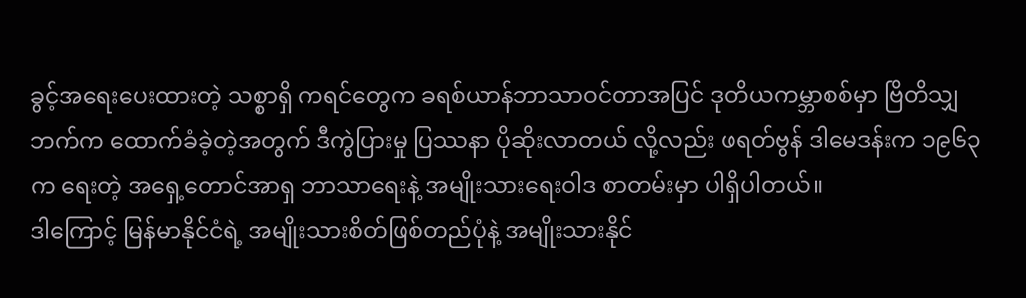ခွင့်အရေးပေးထားတဲ့ သစ္စာရှိ ကရင်တွေက ခရစ်ယာန်ဘာသာဝင်တာအပြင် ဒုတိယကမ္ဘာစစ်မှာ ဗြိတိသျှဘက်က ထောက်ခံခဲ့တဲ့အတွက် ဒီကွဲပြားမှု ပြဿနာ ပိုဆိုးလာတယ် လို့လည်း ဖရတ်ဗွန် ဒါမေဒန်းက ၁၉၆၃ က ရေးတဲ့ အရှေ့တောင်အာရှ ဘာသာရေးနဲ့ အမျိုးသားရေးဝါဒ စာတမ်းမှာ ပါရှိပါတယ်။
ဒါကြောင့် မြန်မာနိုင်ငံရဲ့ အမျိုးသားစိတ်ဖြစ်တည်ပုံနဲ့ အမျိုးသားနိုင်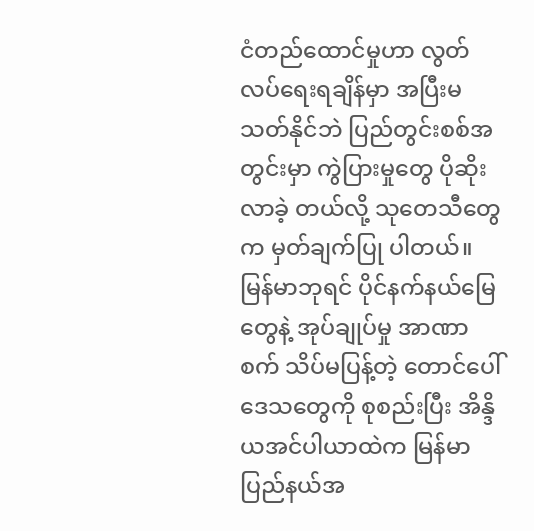ငံတည်ထောင်မှုဟာ လွတ်လပ်ရေးရချိန်မှာ အပြီးမသတ်နိုင်ဘဲ ပြည်တွင်းစစ်အတွင်းမှာ ကွဲပြားမှုတွေ ပိုဆိုးလာခဲ့ တယ်လို့ သုတေသီတွေက မှတ်ချက်ပြု ပါတယ်။ မြန်မာဘုရင် ပိုင်နက်နယ်မြေတွေနဲ့ အုပ်ချုပ်မှု အာဏာစက် သိပ်မပြန့်တဲ့ တောင်ပေါ်ဒေသတွေကို စုစည်းပြီး အိန္ဒိယအင်ပါယာထဲက မြန်မာပြည်နယ်အ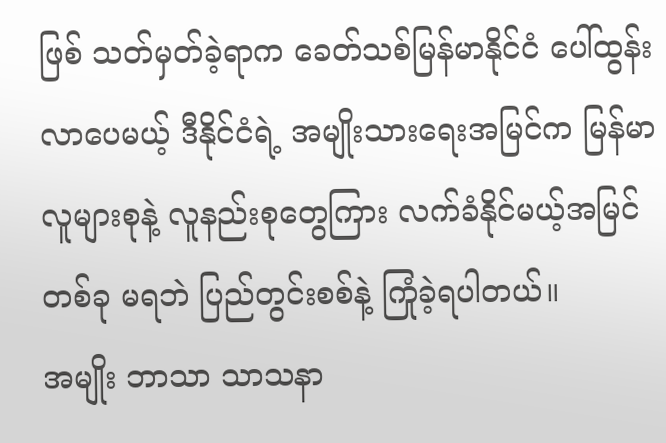ဖြစ် သတ်မှတ်ခဲ့ရာက ခေတ်သစ်မြန်မာနိုင်ငံ ပေါ်ထွန်း လာပေမယ့် ဒီနိုင်ငံရဲ့ အမျိုးသားရေးအမြင်က မြန်မာလူများစုနဲ့ လူနည်းစုတွေကြား လက်ခံနိုင်မယ့်အမြင်တစ်ခု မရဘဲ ပြည်တွင်းစစ်နဲ့ ကြုံခဲ့ရပါတယ်။
အမျိုး ဘာသာ သာသနာ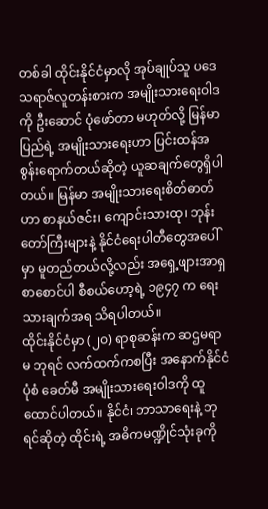တစ်ခါ ထိုင်းနိုင်ငံမှာလို အုပ်ချုပ်သူ ပဒေသရာဇ်လူတန်းစားက အမျိုးသားရေးဝါဒကို ဦးဆောင် ပုံဖော်တာ မဟုတ်လို့ မြန်မာပြည်ရဲ့ အမျိုးသားရေးဟာ ပြင်းထန်အစွန်းရောက်တယ်ဆိုတဲ့ ယူဆချက်တွေရှိပါတယ်။ မြန်မာ အမျိုးသားရေးစိတ်ဓာတ်ဟာ စာနယ်ဇင်း၊ ကျောင်းသားထု၊ ဘုန်းတော်ကြီးများနဲ့ နိုင်ငံရေးပါတီတွေအပေါ်မှာ မူတည်တယ်လို့လည်း အရှေ့ဖျားအာရှ စာစောင်ပါ စီစယ်ဟော့ရဲ့ ၁၉၄၇ က ရေးသားချက်အရ သိရပါတယ်။
ထိုင်းနိုင်ငံမှာ (၂ဝ) ရာစုဆန်းက ဆဌမရာမ ဘုရင် လက်ထက်ကစပြီး အနောက်နိုင်ငံပုံစံ ခေတ်မီ အမျိုးသားရေးဝါဒကို ထူထောင်ပါတယ်။ နိုင်ငံ၊ ဘာသာရေးနဲ့ ဘုရင်ဆိုတဲ့ ထိုင်းရဲ့ အဓိကမဏ္ဍိုင်သုံးခုကို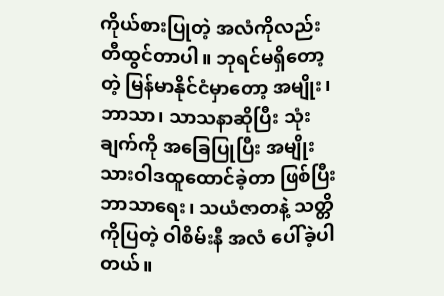ကိုယ်စားပြုတဲ့ အလံကိုလည်း တီထွင်တာပါ။ ဘုရင်မရှိတော့တဲ့ မြန်မာနိုင်ငံမှာတော့ အမျိုး၊ ဘာသာ၊ သာသနာဆိုပြီး သုံးချက်ကို အခြေပြုပြီး အမျိုးသားဝါဒထူထောင်ခဲ့တာ ဖြစ်ပြီး ဘာသာရေး၊ သယံဇာတနဲ့ သတ္တိကိုပြတဲ့ ဝါစိမ်းနီ အလံ ပေါ်ခဲ့ပါတယ်။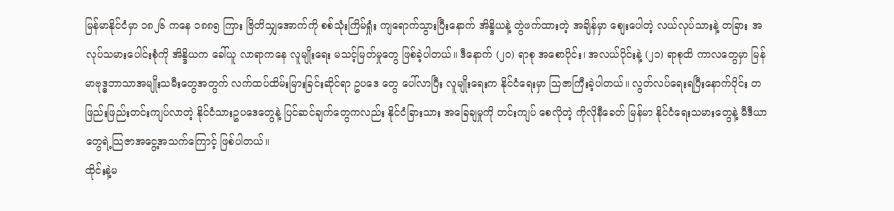မြန်မာနိုင်ငံမှာ ၁၈၂၆ ကနေ ၁၈၈၅ ကြား ဗြိတိသျှအောက်ကို စစ်သုံးကြိမ်ရှုံး ကျရောက်သွားပြီးနောက် အိန္ဒိယနဲ့ တွဲဖက်ထားတဲ့ အချိန်မှာ စျေးပေါတဲ့ လယ်လုပ်သားနဲ့ တခြား အလုပ်သမားပေါင်းစုံကို အိန္ဒိယက ခေါ်ယူ လာရာကနေ လူမျိုးရေး မသင့်မြတ်မှုတွေ ဖြစ်ခဲ့ပါတယ်။ ဒီနောက် (၂ဝ) ရာစု အစောပိုင်း၊ အလယ်ပိုင်းနဲ့ (၂၁) ရာစုထိ ကာလတွေမှာ မြန်မာဗုဒ္ဓဘာသာအမျိုးသမီးတွေအတွက် လက်ထပ်ထိမ်းမြားခြင်းဆိုင်ရာ ဥပဒေ တွေ ပေါ်လာပြီး လူမျိုးရေးက နိုင်ငံရေးမှာ သြဇာကြီးခဲ့ပါတယ်။ လွတ်လပ်ရေးရပြီးနောက်ပိုင်း တဖြည်းဖြည်းတင်းကျပ်လာတဲ့ နိုင်ငံသားဥပဒေတွေနဲ့ ပြင်ဆင်ချက်တွေကလည်း နိုင်ငံခြားသား အခြေချမှုကို တင်းကျပ် စေလိုတဲ့ ကိုလိုနီခေတ် မြန်မာ နိုင်ငံရေးသမားတွေနဲ့ မီဒီယာတွေရဲ့သြဇာအငွေ့အသက်ကြောင့် ဖြစ်ပါတယ်။
ထိုင်းနဲ့မ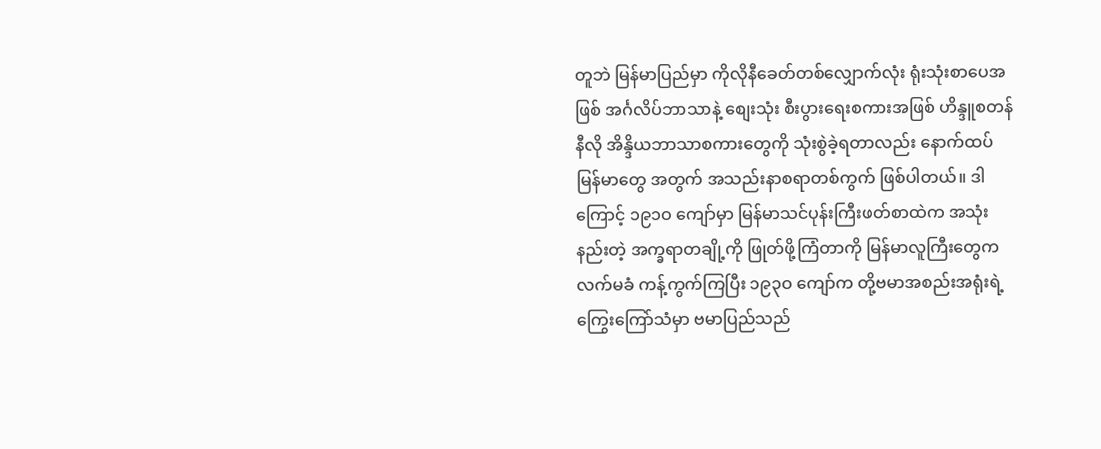တူဘဲ မြန်မာပြည်မှာ ကိုလိုနီခေတ်တစ်လျှောက်လုံး ရုံးသုံးစာပေအဖြစ် အင်္ဂလိပ်ဘာသာနဲ့ စျေးသုံး စီးပွားရေးစကားအဖြစ် ဟိန္ဒူစတန်နီလို အိန္ဒိယဘာသာစကားတွေကို သုံးစွဲခဲ့ရတာလည်း နောက်ထပ် မြန်မာတွေ အတွက် အသည်းနာစရာတစ်ကွက် ဖြစ်ပါတယ်။ ဒါကြောင့် ၁၉၁ဝ ကျော်မှာ မြန်မာသင်ပုန်းကြီးဖတ်စာထဲက အသုံးနည်းတဲ့ အက္ခရာတချို့ကို ဖြုတ်ဖို့ကြံတာကို မြန်မာလူကြီးတွေက လက်မခံ ကန့်ကွက်ကြပြီး ၁၉၃ဝ ကျော်က တို့ဗမာအစည်းအရုံးရဲ့ ကြွေးကြော်သံမှာ ဗမာပြည်သည်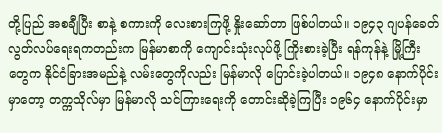တို့ပြည် အစချီပြီး စာနဲ့ စကားကို လေးစားကြဖို့ နှိုးဆော်တာ ဖြစ်ပါတယ်။ ၁၉၄၃ ဂျပန်ခေတ် လွတ်လပ်ရေးရကတည်းက မြန်မာစာကို ကျောင်းသုံးလုပ်ဖို့ ကြိုးစားခဲ့ပြီး ရန်ကုန်နဲ့ မြို့ကြီးတွေက နိုင်ငံခြားအမည်နဲ့ လမ်းတွေကိုလည်း မြန်မာလို ပြောင်းခဲ့ပါတယ်။ ၁၉၄၈ နောက်ပိုင်းမှာတော့ တက္ကသိုလ်မှာ မြန်မာလို သင်ကြားရေးကို တောင်းဆိုခဲ့ကြပြီး ၁၉၆၄ နောက်ပိုင်းမှာ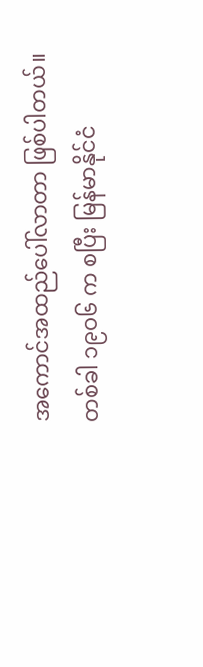အကောင်အထည်ပေါ်လာတာ ဖြစ်ပါတယ်။
တစ်ခါ ၁၉ဝ၆ က စပြီး မြန်မာနိုင်ငံ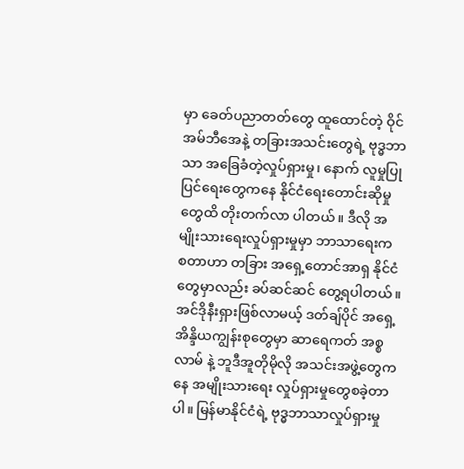မှာ ခေတ်ပညာတတ်တွေ ထူထောင်တဲ့ ဝိုင်အမ်ဘီအေနဲ့ တခြားအသင်းတွေရဲ့ ဗုဒ္ဓဘာသာ အခြေခံတဲ့လှုပ်ရှားမှု၊ နောက် လူမှုပြုပြင်ရေးတွေကနေ နိုင်ငံရေးတောင်းဆိုမှုတွေထိ တိုးတက်လာ ပါတယ်။ ဒီလို အမျိုးသားရေးလှုပ်ရှားမှုမှာ ဘာသာရေးက စတာဟာ တခြား အရှေ့တောင်အာရှ နိုင်ငံတွေမှာလည်း ခပ်ဆင်ဆင် တွေ့ရပါတယ်။ အင်ဒိုနီးရှားဖြစ်လာမယ့် ဒတ်ချ်ပိုင် အရှေ့အိန္ဒိယကျွန်းစုတွေမှာ ဆာရေကတ် အစ္စလာမ် နဲ့ ဘူဒီအူတိုမိုလို အသင်းအဖွဲ့တွေကနေ အမျိုးသားရေး လှုပ်ရှားမှုတွေစခဲ့တာပါ။ မြန်မာနိုင်ငံရဲ့ ဗုဒ္ဓဘာသာလှုပ်ရှားမှု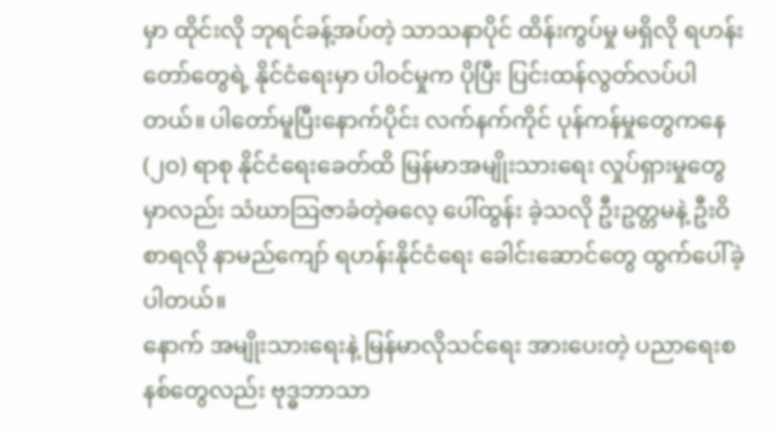မှာ ထိုင်းလို ဘုရင်ခန့်အပ်တဲ့ သာသနာပိုင် ထိန်းကွပ်မှု မရှိလို ရဟန်းတော်တွေရဲ့ နိုင်ငံရေးမှာ ပါဝင်မှုက ပိုပြီး ပြင်းထန်လွတ်လပ်ပါတယ်။ ပါတော်မူပြီးနောက်ပိုင်း လက်နက်ကိုင် ပုန်ကန်မှုတွေကနေ (၂ဝ) ရာစု နိုင်ငံရေးခေတ်ထိ မြန်မာအမျိုးသားရေး လှုပ်ရှားမှုတွေမှာလည်း သံဃာသြဇာခံတဲ့ဓလေ့ ပေါ်ထွန်း ခဲ့သလို ဦးဥတ္တမနဲ့ ဦးဝိစာရလို နာမည်ကျော် ရဟန်းနိုင်ငံရေး ခေါင်းဆောင်တွေ ထွက်ပေါ်ခဲ့ပါတယ်။
နောက် အမျိုးသားရေးနဲ့ မြန်မာလိုသင်ရေး အားပေးတဲ့ ပညာရေးစနစ်တွေလည်း ဗုဒ္ဓဘာသာ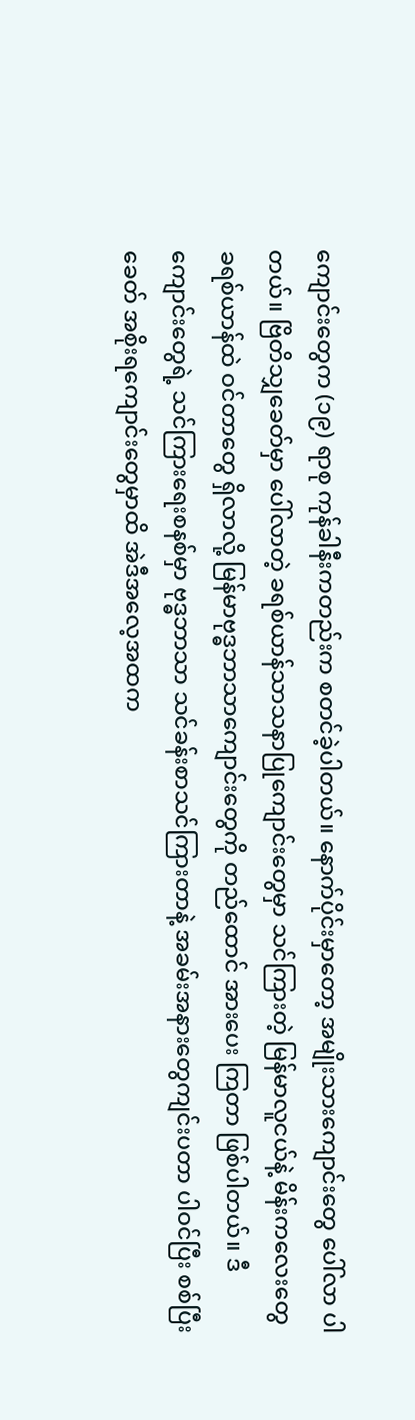ကျောင်းတွေက (၁၉) ရာစု ကုန်ခါနီးကတည်းက စတင်ခဲ့ပါတယ်။ နောက်ပိုင်းမှာတော့ အမျိုးသားကျောင်းတွေ ပေါ်လာ ပါတယ်။ ဗြိတိသျှခေတ်မှာ ပေါ်လာတဲ့ ခရစ်ယာန်သာသနာပြုကျောင်းတွေမှာ သင်ကြားတဲ့ မြန်မာလူငယ်နဲ့ မိန်းကလေးတွေ ခရစ်ယာန်ထဲ ဝင်တာတွေ ရှိလာလို့ မြန်မာဗုဒ္ဓဘာသာကျောင်းတွေကို တည်ထောင် အားပေး ကြတာ ဖြစ်ပါတယ်။ ဒီကျောင်းတွေရဲ့ သင်ကြားရေးစနစ်မှာ ဗုဒ္ဓဘာသာ သင်ခန်းစာသင်ကြားတာနဲ့ အခမ်းအနားတွေကျင်းပတာ ပါဝင်ပြီး စစ်ပြီးခေတ် အစိုးရကျောင်းတွေမှာထိ အဲဒီအလေ့အထက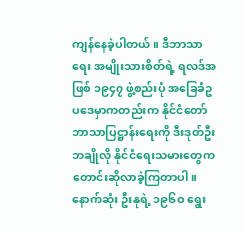ကျန်နေခဲ့ပါတယ်။ ဒီဘာသာရေး အမျိုးသားစိတ်ရဲ့ ရလဒ်အဖြစ် ၁၉၄၇ ဖွဲ့စည်းပုံ အခြေခံဥပဒေမှာကတည်းက နိုင်ငံတော်ဘာသာပြဋ္ဌာန်းရေးကို ဒီးဒုတ်ဦးဘချိုလို နိုင်ငံရေးသမားတွေက တောင်းဆိုလာခဲ့ကြတာပါ။ နောက်ဆုံး ဦးနုရဲ့ ၁၉၆ဝ ရွေး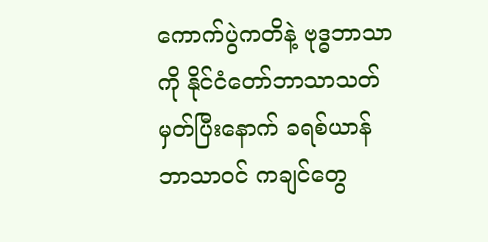ကောက်ပွဲကတိနဲ့ ဗုဒ္ဓဘာသာကို နိုင်ငံတော်ဘာသာသတ်မှတ်ပြီးနောက် ခရစ်ယာန်ဘာသာဝင် ကချင်တွေ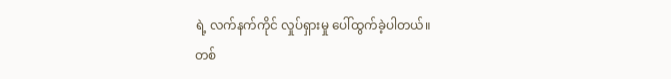ရဲ့ လက်နက်ကိုင် လှုပ်ရှားမှု ပေါ်ထွက်ခဲ့ပါတယ်။
တစ်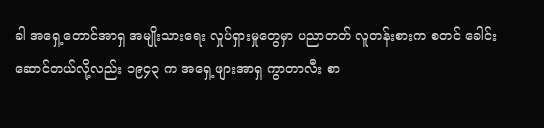ခါ အရှေ့တောင်အာရှ အမျိုးသားရေး လှုပ်ရှားမှုတွေမှာ ပညာတတ် လူတန်းစားက စတင် ခေါင်းဆောင်တယ်လို့လည်း ၁၉၄၃ က အရှေ့ဖျားအာရှ ကွာတာလီး စာ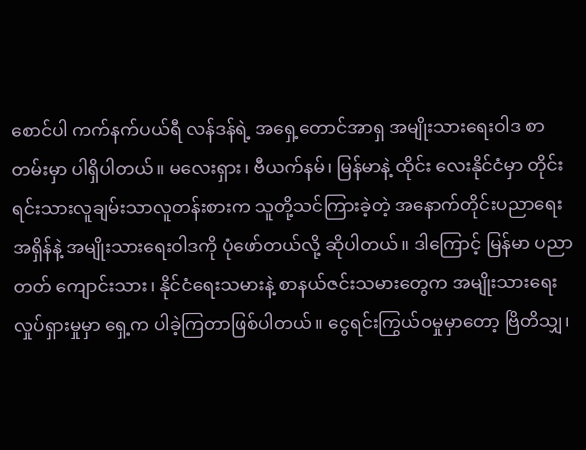စောင်ပါ ကက်နက်ပယ်ရီ လန်ဒန်ရဲ့ အရှေ့တောင်အာရှ အမျိုးသားရေးဝါဒ စာတမ်းမှာ ပါရှိပါတယ်။ မလေးရှား၊ ဗီယက်နမ်၊ မြန်မာနဲ့ ထိုင်း လေးနိုင်ငံမှာ တိုင်းရင်းသားလူချမ်းသာလူတန်းစားက သူတို့သင်ကြားခဲ့တဲ့ အနောက်တိုင်းပညာရေး အရှိန်နဲ့ အမျိုးသားရေးဝါဒကို ပုံဖော်တယ်လို့ ဆိုပါတယ်။ ဒါကြောင့် မြန်မာ ပညာတတ် ကျောင်းသား၊ နိုင်ငံရေးသမားနဲ့ စာနယ်ဇင်းသမားတွေက အမျိုးသားရေး လှုပ်ရှားမှုမှာ ရှေ့က ပါခဲ့ကြတာဖြစ်ပါတယ်။ ငွေရင်းကြွယ်ဝမှုမှာတော့ ဗြိတိသျှ၊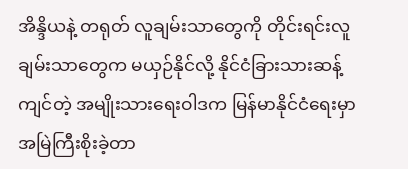အိန္ဒိယနဲ့ တရုတ် လူချမ်းသာတွေကို တိုင်းရင်းလူချမ်းသာတွေက မယှဉ်နိုင်လို့ နိုင်ငံခြားသားဆန့်ကျင်တဲ့ အမျိုးသားရေးဝါဒက မြန်မာနိုင်ငံရေးမှာ အမြဲကြီးစိုးခဲ့တာ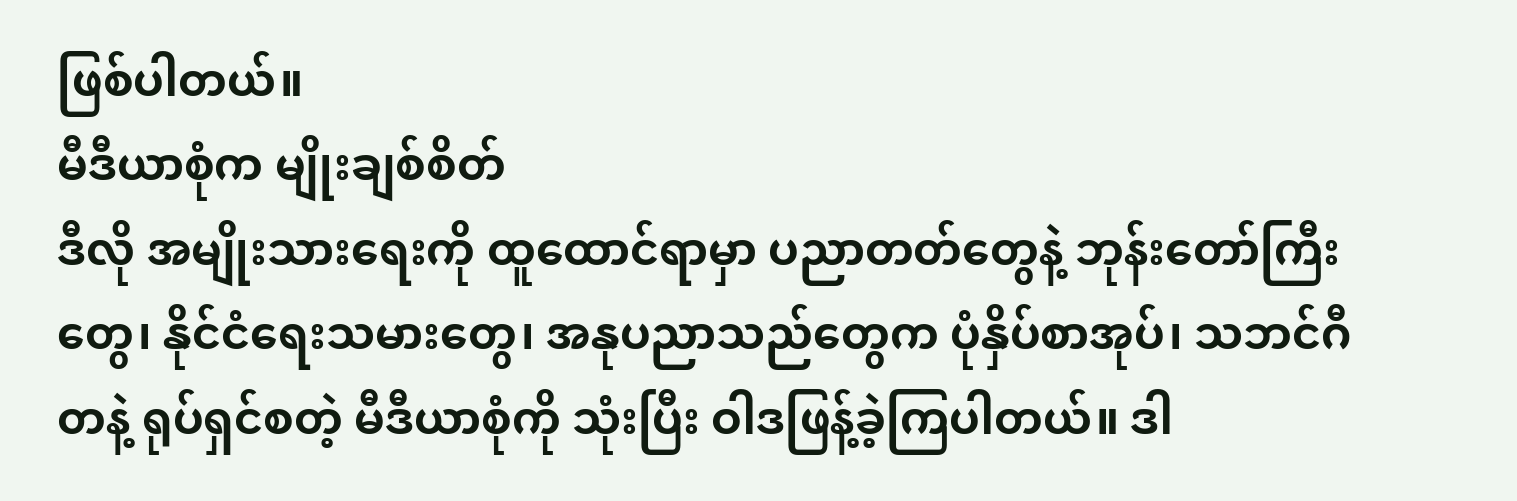ဖြစ်ပါတယ်။
မီဒီယာစုံက မျိုးချစ်စိတ်
ဒီလို အမျိုးသားရေးကို ထူထောင်ရာမှာ ပညာတတ်တွေနဲ့ ဘုန်းတော်ကြီးတွေ၊ နိုင်ငံရေးသမားတွေ၊ အနုပညာသည်တွေက ပုံနှိပ်စာအုပ်၊ သဘင်ဂီတနဲ့ ရုပ်ရှင်စတဲ့ မီဒီယာစုံကို သုံးပြီး ဝါဒဖြန့်ခဲ့ကြပါတယ်။ ဒါ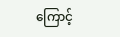ကြောင့်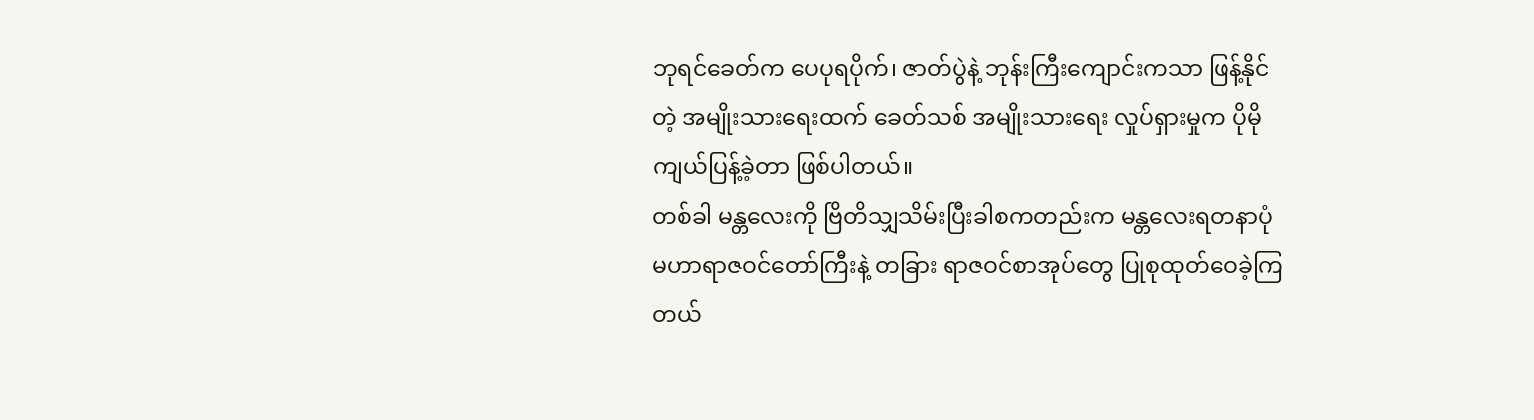ဘုရင်ခေတ်က ပေပုရပိုက်၊ ဇာတ်ပွဲနဲ့ ဘုန်းကြီးကျောင်းကသာ ဖြန့်နိုင်တဲ့ အမျိုးသားရေးထက် ခေတ်သစ် အမျိုးသားရေး လှုပ်ရှားမှုက ပိုမိုကျယ်ပြန့်ခဲ့တာ ဖြစ်ပါတယ်။
တစ်ခါ မန္တလေးကို ဗြိတိသျှသိမ်းပြီးခါစကတည်းက မန္တလေးရတနာပုံ မဟာရာဇဝင်တော်ကြီးနဲ့ တခြား ရာဇဝင်စာအုပ်တွေ ပြုစုထုတ်ဝေခဲ့ကြတယ်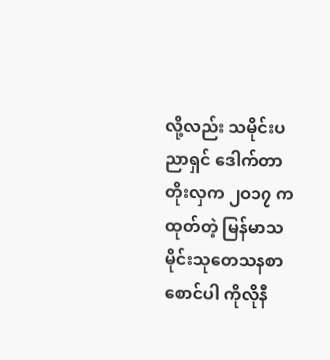လို့လည်း သမိုင်းပညာရှင် ဒေါက်တာတိုးလှက ၂ဝ၁၇ က ထုတ်တဲ့ မြန်မာသမိုင်းသုတေသနစာစောင်ပါ ကိုလိုနီ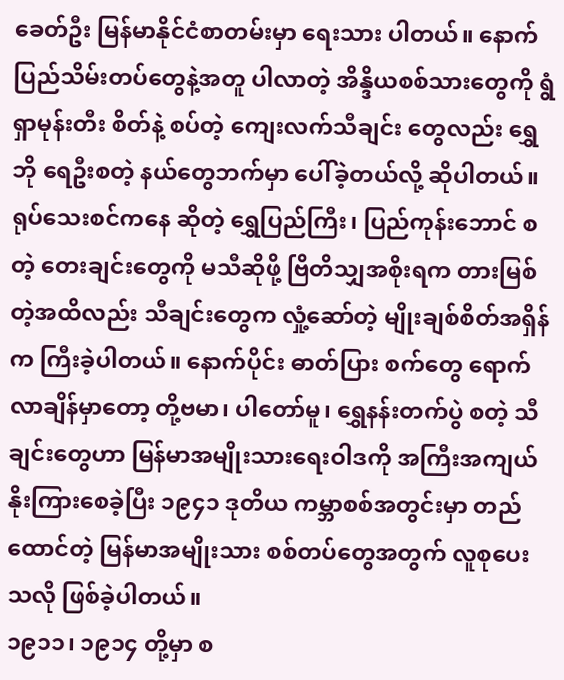ခေတ်ဦး မြန်မာနိုင်ငံစာတမ်းမှာ ရေးသား ပါတယ်။ နောက် ပြည်သိမ်းတပ်တွေနဲ့အတူ ပါလာတဲ့ အိန္ဒိယစစ်သားတွေကို ရွံရှာမုန်းတီး စိတ်နဲ့ စပ်တဲ့ ကျေးလက်သီချင်း တွေလည်း ရွှေဘို ရေဦးစတဲ့ နယ်တွေဘက်မှာ ပေါ်ခဲ့တယ်လို့ ဆိုပါတယ်။
ရုပ်သေးစင်ကနေ ဆိုတဲ့ ရွှေပြည်ကြီး၊ ပြည်ကုန်းဘောင် စတဲ့ တေးချင်းတွေကို မသီဆိုဖို့ ဗြိတိသျှအစိုးရက တားမြစ်တဲ့အထိလည်း သီချင်းတွေက လှုံ့ဆော်တဲ့ မျိုးချစ်စိတ်အရှိန်က ကြီးခဲ့ပါတယ်။ နောက်ပိုင်း ဓာတ်ပြား စက်တွေ ရောက်လာချိန်မှာတော့ တို့ဗမာ၊ ပါတော်မူ၊ ရွှေနန်းတက်ပွဲ စတဲ့ သီချင်းတွေဟာ မြန်မာအမျိုးသားရေးဝါဒကို အကြီးအကျယ် နိုးကြားစေခဲ့ပြီး ၁၉၄၁ ဒုတိယ ကမ္ဘာစစ်အတွင်းမှာ တည်ထောင်တဲ့ မြန်မာအမျိုးသား စစ်တပ်တွေအတွက် လူစုပေးသလို ဖြစ်ခဲ့ပါတယ်။
၁၉၁၁၊ ၁၉၁၄ တို့မှာ စ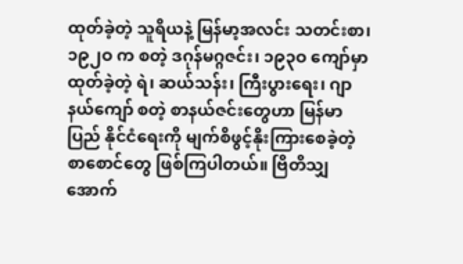ထုတ်ခဲ့တဲ့ သူရိယနဲ့ မြန်မာ့အလင်း သတင်းစာ၊ ၁၉၂ဝ က စတဲ့ ဒဂုန်မဂ္ဂဇင်း၊ ၁၉၃ဝ ကျော်မှာ ထုတ်ခဲ့တဲ့ ရဲ၊ ဆယ်သန်း၊ ကြီးပွားရေး၊ ဂျာနယ်ကျော် စတဲ့ စာနယ်ဇင်းတွေဟာ မြန်မာပြည် နိုင်ငံရေးကို မျက်စိဖွင့်နိုးကြားစေခဲ့တဲ့ စာစောင်တွေ ဖြစ်ကြပါတယ်။ ဗြိတိသျှအောက်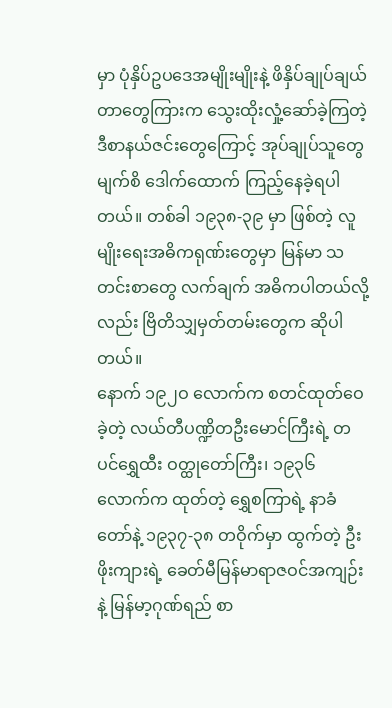မှာ ပုံနှိပ်ဥပဒေအမျိုးမျိုးနဲ့ ဖိနှိပ်ချုပ်ချယ်တာတွေကြားက သွေးထိုးလှုံ့ဆော်ခဲ့ကြတဲ့ ဒီစာနယ်ဇင်းတွေကြောင့် အုပ်ချုပ်သူတွေ မျက်စိ ဒေါက်ထောက် ကြည့်နေခဲ့ရပါတယ်။ တစ်ခါ ၁၉၃၈-၃၉ မှာ ဖြစ်တဲ့ လူမျိုးရေးအဓိကရုဏ်းတွေမှာ မြန်မာ သတင်းစာတွေ လက်ချက် အဓိကပါတယ်လို့လည်း ဗြိတိသျှမှတ်တမ်းတွေက ဆိုပါတယ်။
နောက် ၁၉၂ဝ လောက်က စတင်ထုတ်ဝေခဲ့တဲ့ လယ်တီပဏ္ဍိတဦးမောင်ကြီးရဲ့ တပင်ရွှေထီး ဝတ္ထုတော်ကြီး၊ ၁၉၃၆ လောက်က ထုတ်တဲ့ ရွှေစကြာရဲ့ နာခံတော်နဲ့ ၁၉၃၇-၃၈ တဝိုက်မှာ ထွက်တဲ့ ဦးဖိုးကျားရဲ့ ခေတ်မီမြန်မာရာဇဝင်အကျဉ်းနဲ့ မြန်မာ့ဂုဏ်ရည် စာ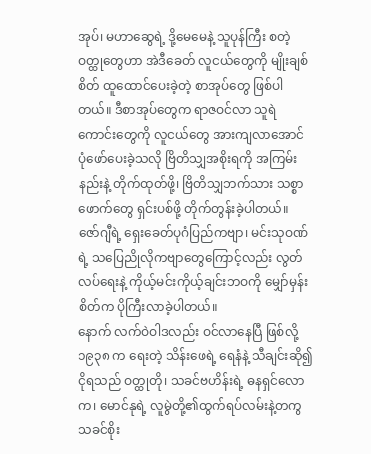အုပ်၊ မဟာဆွေရဲ့ ဒို့မေမေနဲ့ သူပုန်ကြီး စတဲ့ဝတ္ထုတွေဟာ အဲဒီခေတ် လူငယ်တွေကို မျိုးချစ်စိတ် ထူထောင်ပေးခဲ့တဲ့ စာအုပ်တွေ ဖြစ်ပါတယ်။ ဒီစာအုပ်တွေက ရာဇဝင်လာ သူရဲကောင်းတွေကို လူငယ်တွေ အားကျလာအောင် ပုံဖော်ပေးခဲ့သလို ဗြိတိသျှအစိုးရကို အကြမ်းနည်းနဲ့ တိုက်ထုတ်ဖို့၊ ဗြိတိသျှဘက်သား သစ္စာဖောက်တွေ ရှင်းပစ်ဖို့ တိုက်တွန်းခဲ့ပါတယ်။
ဇော်ဂျီရဲ့ ရှေးခေတ်ပုဂံပြည်ကဗျာ၊ မင်းသုဝဏ်ရဲ့ သပြေညိုလိုကဗျာတွေကြောင့်လည်း လွတ်လပ်ရေးနဲ့ ကိုယ့်မင်းကိုယ့်ချင်းဘဝကို မျှော်မှန်းစိတ်က ပိုကြီးလာခဲ့ပါတယ်။
နောက် လက်ဝဲဝါဒလည်း ဝင်လာနေပြီ ဖြစ်လို့ ၁၉၃၈ က ရေးတဲ့ သိန်းဖေရဲ့ ရေနံနဲ့ သီချင်းဆို၍ ငိုရသည် ဝတ္ထုတို၊ သခင်ဗဟိန်းရဲ့ ဓနရှင်လောက၊ မောင်နုရဲ့ လူမွဲတို့၏ထွက်ရပ်လမ်းနဲ့တကွ သခင်စိုး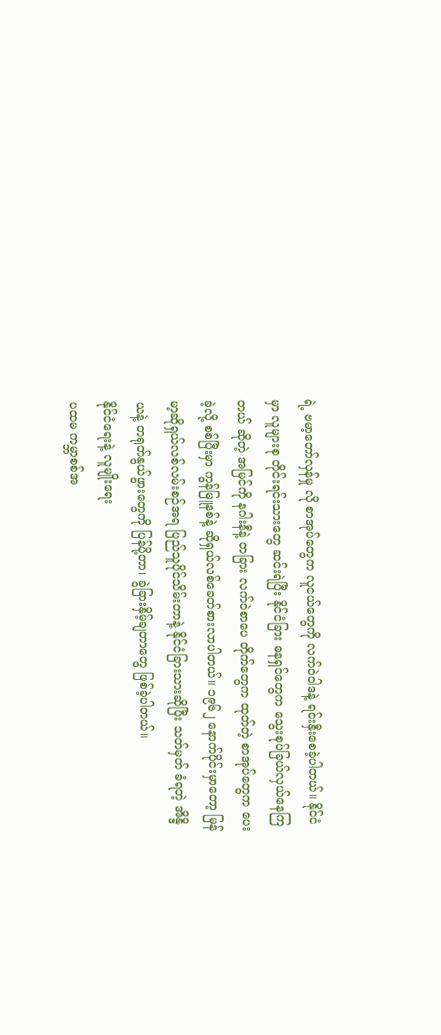ရဲ့ ဗမာ့တော်လှန်မှု လို စာအုပ်တွေက လူငယ်တွေကို လက်ဝဲဝါဒနဲ့ ရင်းနှီးစေခဲ့ပါတယ်။ နိုင်ငံမှာ လူများစု တိုင်းရင်းသားတွေ ဆင်းရဲပြီး နိုင်ငံခြား ဓနရှင်တွေက သွေးစုပ်ခြယ်လှယ်နေကြတယ် ဆိုတဲ့ အမြင်ကို နဂါးနီနဲ့ တခြား လက်ဝဲစာပေ တိုက်တွေက ထုတ်တဲ့ စာအုပ်တွေက ပေးခဲ့လို့ စစ်ပြီးမှာ ကွန်မြူနစ်နဲ့ ဆိုရှယ်လစ်ခေတ်စားလာပါတယ်။ ၁၉၆၂ နောက်ပိုင်းမှာတော့ မြန်မာ့ဆိုရှယ်လစ်လမ်းစဉ်အရ ပြည်သူပိုင်သိမ်းတာနဲ့ နိုင်ငံခြားသားဆိုပြီး သတ်မှတ် ခံရတဲ့ အိန္ဒိယနဲ့ တရုတ်နွယ်ဖွားတွေကို ပြန်ပို့တာ၊ ခွဲခြားနှိမ့်ချတာတွေ ဖြစ်ခဲ့ပါတယ်။
နိုင်ငံရေးနဲ့ လူမျိုးရေး
ပထမ ကမ္ဘာစစ်အ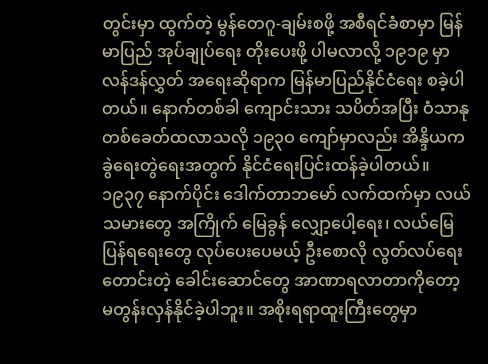တွင်းမှာ ထွက်တဲ့ မွန်တေဂူ-ချမ်းစဖို့ အစီရင်ခံစာမှာ မြန်မာပြည် အုပ်ချုပ်ရေး တိုးပေးဖို့ ပါမလာလို့ ၁၉၁၉ မှာ လန်ဒန်လွှတ် အရေးဆိုရာက မြန်မာပြည်နိုင်ငံရေး စခဲ့ပါတယ်။ နောက်တစ်ခါ ကျောင်းသား သပိတ်အပြီး ဝံသာနုတစ်ခေတ်ထလာသလို ၁၉၃ဝ ကျော်မှာလည်း အိန္ဒိယက ခွဲရေးတွဲရေးအတွက် နိုင်ငံရေးပြင်းထန်ခဲ့ပါတယ်။ ၁၉၃၇ နောက်ပိုင်း ဒေါက်တာဘမော် လက်ထက်မှာ လယ်သမားတွေ အကြိုက် မြေခွန် လျှော့ပေါ့ရေး၊ လယ်မြေပြန်ရရေးတွေ လုပ်ပေးပေမယ့် ဦးစောလို လွတ်လပ်ရေး တောင်းတဲ့ ခေါင်းဆောင်တွေ အာဏာရလာတာကိုတော့ မတွန်းလှန်နိုင်ခဲ့ပါဘူး။ အစိုးရရာထူးကြီးတွေမှာ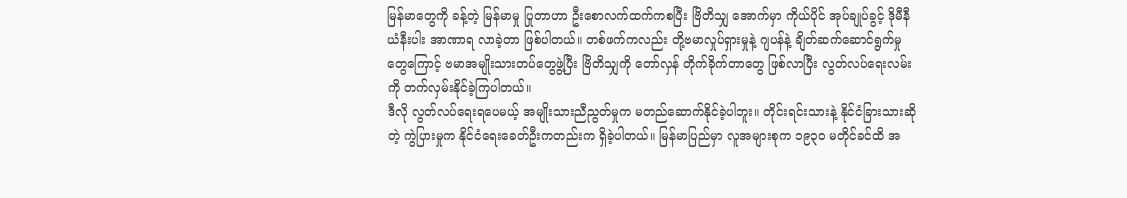မြန်မာတွေကို ခန့်တဲ့ မြန်မာမှု ပြုတာဟာ ဦးစောလက်ထက်ကစပြီး ဗြိတိသျှ အောက်မှာ ကိုယ်ပိုင် အုပ်ချုပ်ခွင့် ဒိုမီနီယံနီးပါး အာဏာရ လာခဲ့တာ ဖြစ်ပါတယ်။ တစ်ဖက်ကလည်း တို့ဗမာလှုပ်ရှားမှုနဲ့ ဂျပန်နဲ့ ချိတ်ဆက်ဆောင်ရွက်မှုတွေကြောင့် ဗမာအမျိုးသားတပ်တွေဖွဲ့ပြီး ဗြိတိသျှကို တော်လှန် တိုက်ခိုက်တာတွေ ဖြစ်လာပြီး လွတ်လပ်ရေးလမ်းကို တက်လှမ်းနိုင်ခဲ့ကြပါတယ်။
ဒီလို လွတ်လပ်ရေးရပေမယ့် အမျိုးသားညီညွတ်မှုက မတည်ဆောက်နိုင်ခဲ့ပါဘူး။ တိုင်းရင်းသားနဲ့ နိုင်ငံခြားသားဆိုတဲ့ ကွဲပြားမှုက နိုင်ငံရေးခေတ်ဦးကတည်းက ရှိခဲ့ပါတယ်။ မြန်မာပြည်မှာ လူအများစုက ၁၉၃၀ မတိုင်ခင်ထိ အ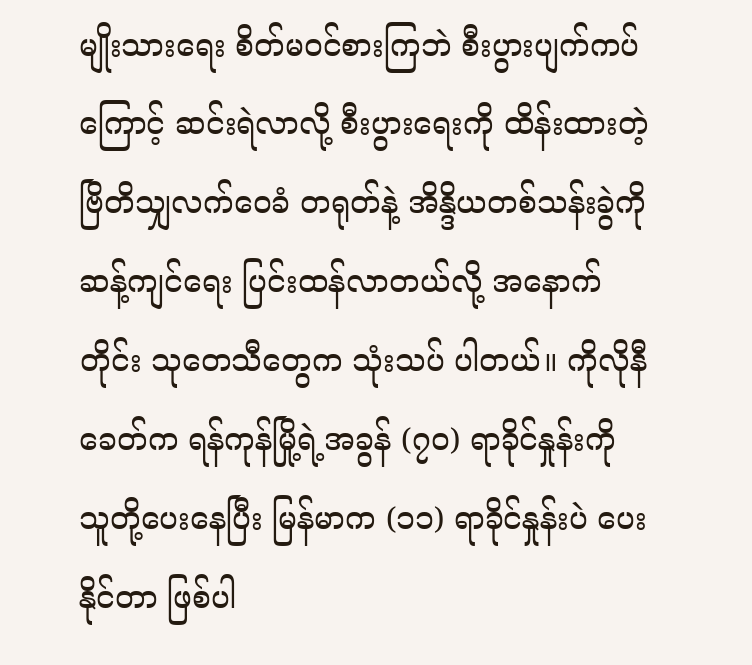မျိုးသားရေး စိတ်မဝင်စားကြဘဲ စီးပွားပျက်ကပ်ကြောင့် ဆင်းရဲလာလို့ စီးပွားရေးကို ထိန်းထားတဲ့ ဗြိတိသျှလက်ဝေခံ တရုတ်နဲ့ အိန္ဒိယတစ်သန်းခွဲကို ဆန့်ကျင်ရေး ပြင်းထန်လာတယ်လို့ အနောက်တိုင်း သုတေသီတွေက သုံးသပ် ပါတယ်။ ကိုလိုနီခေတ်က ရန်ကုန်မြို့ရဲ့အခွန် (၇၀) ရာခိုင်နှုန်းကို သူတို့ပေးနေပြီး မြန်မာက (၁၁) ရာခိုင်နှုန်းပဲ ပေးနိုင်တာ ဖြစ်ပါ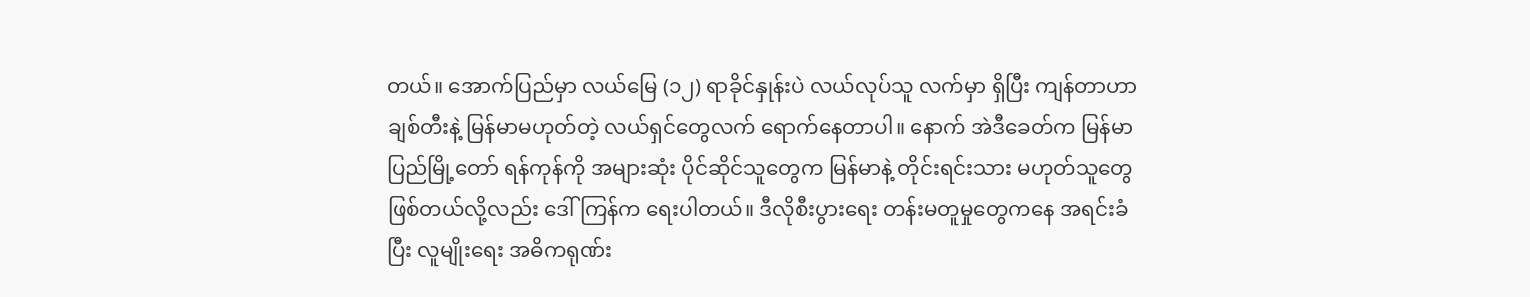တယ်။ အောက်ပြည်မှာ လယ်မြေ (၁၂) ရာခိုင်နှုန်းပဲ လယ်လုပ်သူ လက်မှာ ရှိပြီး ကျန်တာဟာ ချစ်တီးနဲ့ မြန်မာမဟုတ်တဲ့ လယ်ရှင်တွေလက် ရောက်နေတာပါ။ နောက် အဲဒီခေတ်က မြန်မာပြည်မြို့တော် ရန်ကုန်ကို အများဆုံး ပိုင်ဆိုင်သူတွေက မြန်မာနဲ့ တိုင်းရင်းသား မဟုတ်သူတွေ ဖြစ်တယ်လို့လည်း ဒေါ်ကြန်က ရေးပါတယ်။ ဒီလိုစီးပွားရေး တန်းမတူမှုတွေကနေ အရင်းခံပြီး လူမျိုးရေး အဓိကရုဏ်း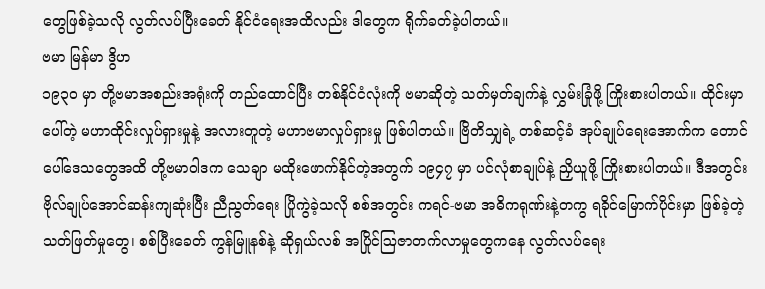တွေဖြစ်ခဲ့သလို လွတ်လပ်ပြီးခေတ် နိုင်ငံရေးအထိလည်း ဒါတွေက ရိုက်ခတ်ခဲ့ပါတယ်။
ဗမာ မြန်မာ ဒွိဟ
၁၉၃ဝ မှာ တို့ဗမာအစည်းအရုံးကို တည်ထောင်ပြီး တစ်နိုင်ငံလုံးကို ဗမာဆိုတဲ့ သတ်မှတ်ချက်နဲ့ လွှမ်းခြုံဖို့ ကြိုးစားပါတယ်။ ထိုင်းမှာပေါ်တဲ့ မဟာထိုင်းလှုပ်ရှားမှုနဲ့ အလားတူတဲ့ မဟာဗမာလှုပ်ရှားမှု ဖြစ်ပါတယ်။ ဗြိတိသျှရဲ့ တစ်ဆင့်ခံ အုပ်ချုပ်ရေးအောက်က တောင်ပေါ်ဒေသတွေအထိ တို့ဗမာဝါဒက သေချာ မထိုးဖောက်နိုင်တဲ့အတွက် ၁၉၄၇ မှာ ပင်လုံစာချုပ်နဲ့ ညှိယူဖို့ ကြိုးစားပါတယ်။ ဒီအတွင်း ဗိုလ်ချုပ်အောင်ဆန်းကျဆုံးပြီး ညီညွတ်ရေး ပြိုကွဲခဲ့သလို စစ်အတွင်း ကရင်-ဗမာ အဓိကရုဏ်းနဲ့တကွ ရခိုင်မြောက်ပိုင်းမှာ ဖြစ်ခဲ့တဲ့ သတ်ဖြတ်မှုတွေ၊ စစ်ပြီးခေတ် ကွန်မြူနစ်နဲ့ ဆိုရှယ်လစ် အပြိုင်ဩဇာတက်လာမှုတွေကနေ လွတ်လပ်ရေး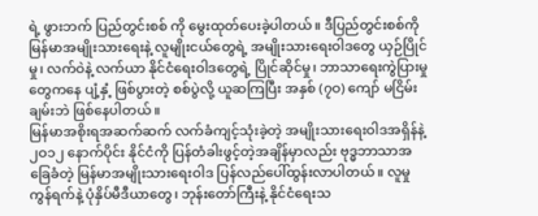ရဲ့ ဖွားဘက် ပြည်တွင်းစစ် ကို မွေးထုတ်ပေးခဲ့ပါတယ်။ ဒီပြည်တွင်းစစ်ကို မြန်မာအမျိုးသားရေးနဲ့ လူမျိုးငယ်တွေရဲ့ အမျိုးသားရေးဝါဒတွေ ယှဉ်ပြိုင်မှု၊ လက်ဝဲနဲ့ လက်ယာ နိုင်ငံရေးဝါဒတွေရဲ့ ပြိုင်ဆိုင်မှု၊ ဘာသာရေးကွဲပြားမှုတွေကနေ ပျံ့နှံ့ ဖြစ်ပွားတဲ့ စစ်ပွဲလို့ ယူဆကြပြီး အနှစ် (၇ဝ) ကျော် မငြိမ်းချမ်းဘဲ ဖြစ်နေပါတယ်။
မြန်မာအစိုးရအဆက်ဆက် လက်ခံကျင့်သုံးခဲ့တဲ့ အမျိုးသားရေးဝါဒအရှိန်နဲ့ ၂ဝ၁၂ နောက်ပိုင်း နိုင်ငံကို ပြန်တံခါးဖွင့်တဲ့အချိန်မှာလည်း ဗုဒ္ဓဘာသာအခြေခံတဲ့ မြန်မာအမျိုးသားရေးဝါဒ ပြန်လည်ပေါ်ထွန်းလာပါတယ်။ လူမှုကွန်ရက်နဲ့ ပုံနှိပ်မီဒီယာတွေ၊ ဘုန်းတော်ကြီးနဲ့ နိုင်ငံရေးသ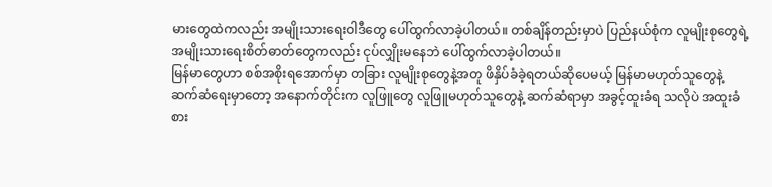မားတွေထဲကလည်း အမျိုးသားရေးဝါဒီတွေ ပေါ်ထွက်လာခဲ့ပါတယ်။ တစ်ချိန်တည်းမှာပဲ ပြည်နယ်စုံက လူမျိုးစုတွေရဲ့ အမျိုးသားရေးစိတ်ဓာတ်တွေကလည်း ငုပ်လျှိုးမနေဘဲ ပေါ်ထွက်လာခဲ့ပါတယ်။
မြန်မာတွေဟာ စစ်အစိုးရအောက်မှာ တခြား လူမျိုးစုတွေနဲ့အတူ ဖိနှိပ်ခံခဲ့ရတယ်ဆိုပေမယ့် မြန်မာမဟုတ်သူတွေနဲ့ ဆက်ဆံရေးမှာတော့ အနောက်တိုင်းက လူဖြူတွေ လူဖြူမဟုတ်သူတွေနဲ့ ဆက်ဆံရာမှာ အခွင့်ထူးခံရ သလိုပဲ အထူးခံစား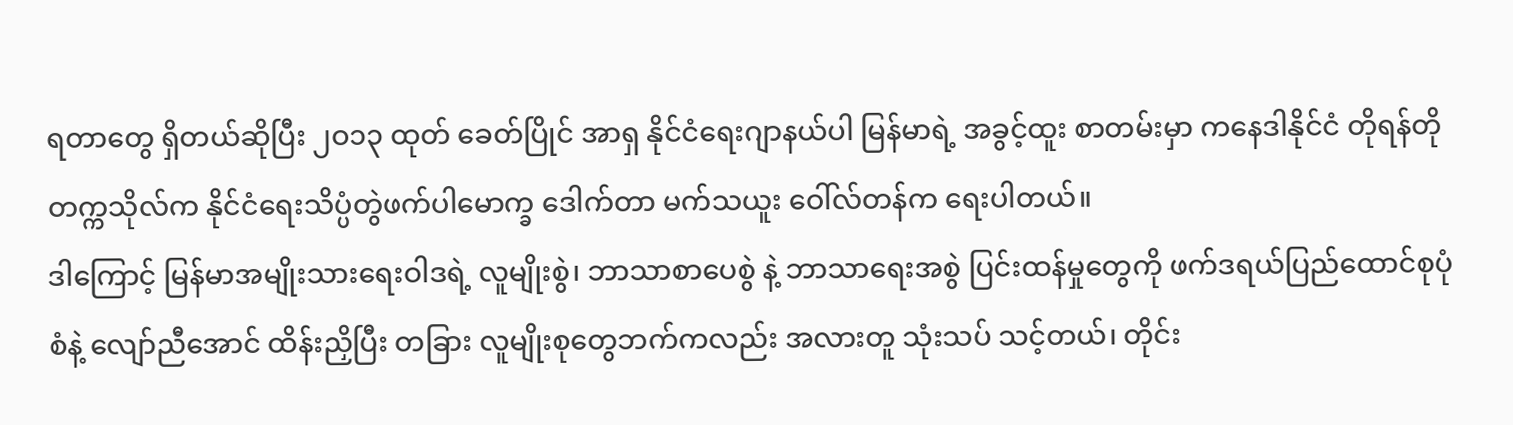ရတာတွေ ရှိတယ်ဆိုပြီး ၂ဝ၁၃ ထုတ် ခေတ်ပြိုင် အာရှ နိုင်ငံရေးဂျာနယ်ပါ မြန်မာရဲ့ အခွင့်ထူး စာတမ်းမှာ ကနေဒါနိုင်ငံ တိုရန်တိုတက္ကသိုလ်က နိုင်ငံရေးသိပ္ပံတွဲဖက်ပါမောက္ခ ဒေါက်တာ မက်သယူး ဝေါ်လ်တန်က ရေးပါတယ်။
ဒါကြောင့် မြန်မာအမျိုးသားရေးဝါဒရဲ့ လူမျိုးစွဲ၊ ဘာသာစာပေစွဲ နဲ့ ဘာသာရေးအစွဲ ပြင်းထန်မှုတွေကို ဖက်ဒရယ်ပြည်ထောင်စုပုံစံနဲ့ လျော်ညီအောင် ထိန်းညှိပြီး တခြား လူမျိုးစုတွေဘက်ကလည်း အလားတူ သုံးသပ် သင့်တယ်၊ တိုင်း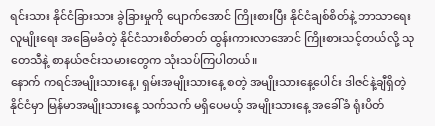ရင်းသား နိုင်ငံခြားသား ခွဲခြားမှုကို ပျောက်အောင် ကြိုးစားပြီး နိုင်ငံချစ်စိတ်နဲ့ ဘာသာရေး လူမျိုးရေး အခြေမခံတဲ့ နိုင်ငံသားစိတ်ဓာတ် ထွန်းကားလာအောင် ကြိုးစားသင့်တယ်လို့ သုတေသီနဲ့ စာနယ်ဇင်းသမားတွေက သုံးသပ်ကြပါတယ်။
နောက် ကရင်အမျိုးသားနေ့၊ ရှမ်းအမျိုးသားနေ့ စတဲ့ အမျိုးသားနေ့ပေါင်း ဒါဇင်နဲ့ချီရှိတဲ့ နိုင်ငံမှာ မြန်မာအမျိုးသားနေ့ သက်သက် မရှိပေမယ့် အမျိုးသားနေ့ အခေါ်ခံ ရုံးပိတ်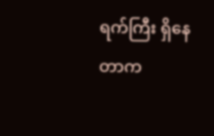ရက်ကြီး ရှိနေတာက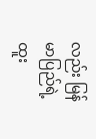လည်း မြန်မာပြည်ရဲ့ ထူး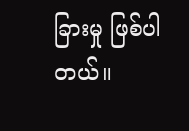ခြားမှု ဖြစ်ပါတယ်။